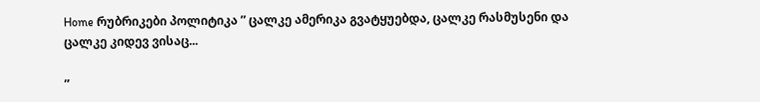Home რუბრიკები პოლიტიკა ” ცალკე ამერიკა გვატყუებდა, ცალკე რასმუსენი და ცალკე კიდევ ვისაც...

”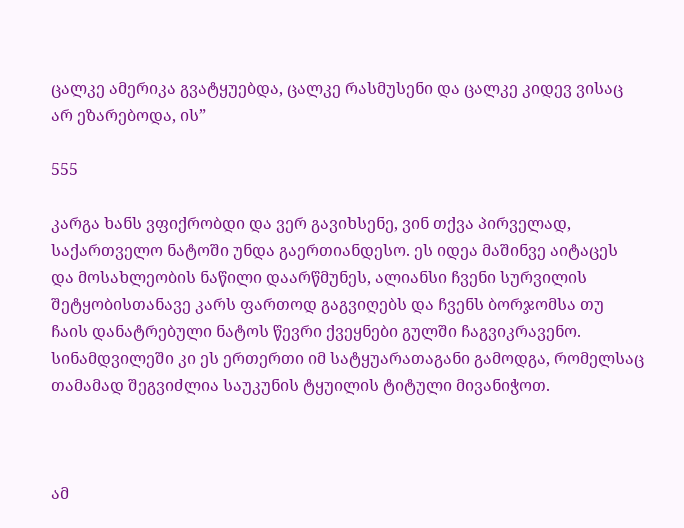ცალკე ამერიკა გვატყუებდა, ცალკე რასმუსენი და ცალკე კიდევ ვისაც არ ეზარებოდა, ის”

555

კარგა ხანს ვფიქრობდი და ვერ გავიხსენე, ვინ თქვა პირველად, საქართველო ნატოში უნდა გაერთიანდესო. ეს იდეა მაშინვე აიტაცეს და მოსახლეობის ნაწილი დაარწმუნეს, ალიანსი ჩვენი სურვილის შეტყობისთანავე კარს ფართოდ გაგვიღებს და ჩვენს ბორჯომსა თუ ჩაის დანატრებული ნატოს წევრი ქვეყნები გულში ჩაგვიკრავენო. სინამდვილეში კი ეს ერთერთი იმ სატყუარათაგანი გამოდგა, რომელსაც თამამად შეგვიძლია საუკუნის ტყუილის ტიტული მივანიჭოთ.



ამ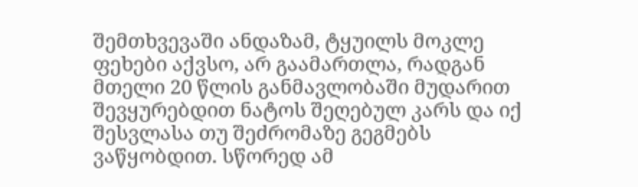შემთხვევაში ანდაზამ, ტყუილს მოკლე ფეხები აქვსო, არ გაამართლა, რადგან მთელი 20 წლის განმავლობაში მუდარით შევყურებდით ნატოს შეღებულ კარს და იქ შესვლასა თუ შეძრომაზე გეგმებს ვაწყობდით. სწორედ ამ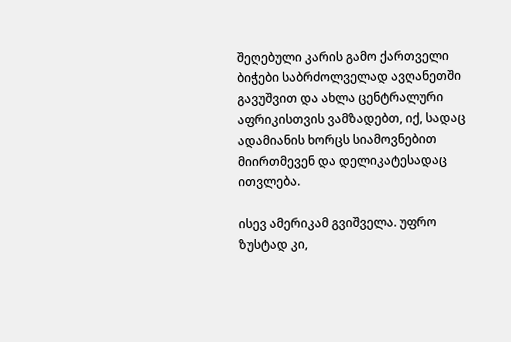შეღებული კარის გამო ქართველი ბიჭები საბრძოლველად ავღანეთში გავუშვით და ახლა ცენტრალური აფრიკისთვის ვამზადებთ, იქ, სადაც ადამიანის ხორცს სიამოვნებით მიირთმევენ და დელიკატესადაც ითვლება.

ისევ ამერიკამ გვიშველა. უფრო ზუსტად კი,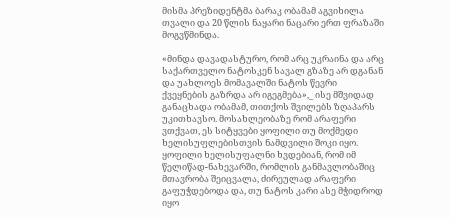მისმა პრეზიდენტმა ბარაკ ობამამ აგვიხილა თვალი და 20 წლის ნაყარი ნაცარი ერთ ფრაზაში მოგვწმინდა.

«მინდა დავადასტურო, რომ არც უკრაინა და არც საქართველო ნატოსკენ სავალ გზაზე არ დგანან და უახლოეს მომავალში ნატოს წევრი ქვეყნების გაზრდა არ იგეგმება»,_ ისე მშვიდად განაცხადა ობამამ, თითქოს შვილებს ზღაპარს უკითხავსო. მოსახლეობაზე რომ არაფერი ვთქვათ, ეს სიტყვები ყოფილი თუ მოქმედი ხელისუფლებისთვის ნამდვილი შოკი იყო. ყოფილი ხელისუფალნი ხვდებიან, რომ იმ წელიწად-ნახევარში, რომლის განმავლობაშიც მთავრობა შეიცვალა, ძირეულად არაფერი გაფუჭდებოდა და, თუ ნატოს კარი ასე მჭიდროდ იყო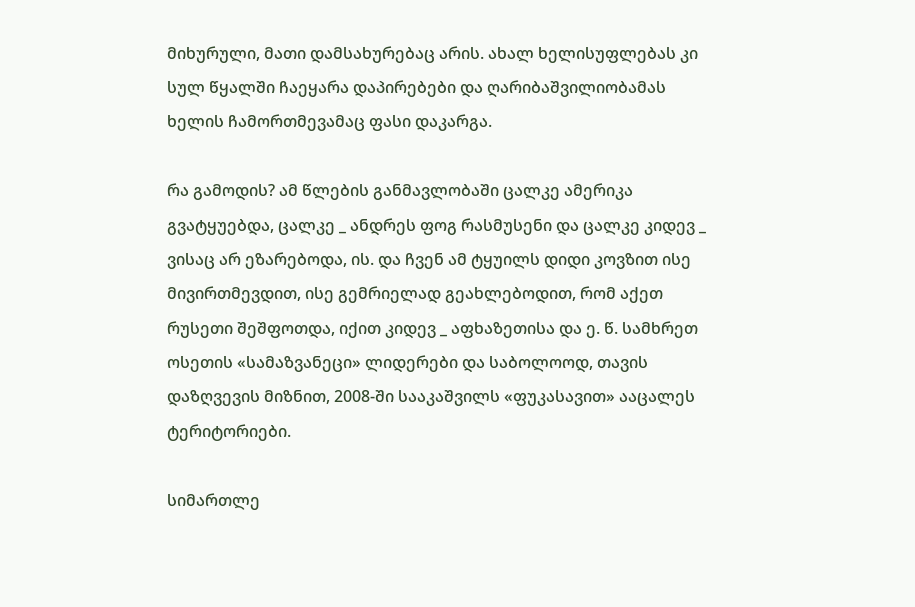მიხურული, მათი დამსახურებაც არის. ახალ ხელისუფლებას კი სულ წყალში ჩაეყარა დაპირებები და ღარიბაშვილიობამას ხელის ჩამორთმევამაც ფასი დაკარგა.

რა გამოდის? ამ წლების განმავლობაში ცალკე ამერიკა გვატყუებდა, ცალკე _ ანდრეს ფოგ რასმუსენი და ცალკე კიდევ _ ვისაც არ ეზარებოდა, ის. და ჩვენ ამ ტყუილს დიდი კოვზით ისე მივირთმევდით, ისე გემრიელად გეახლებოდით, რომ აქეთ რუსეთი შეშფოთდა, იქით კიდევ _ აფხაზეთისა და ე. წ. სამხრეთ ოსეთის «სამაზვანეცი» ლიდერები და საბოლოოდ, თავის დაზღვევის მიზნით, 2008-ში სააკაშვილს «ფუკასავით» ააცალეს ტერიტორიები.

სიმართლე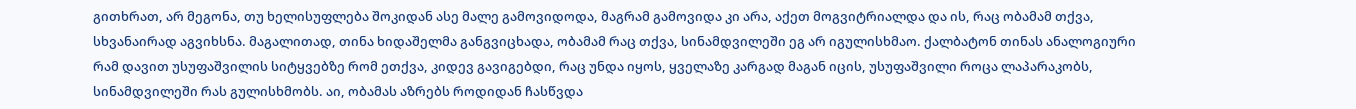გითხრათ, არ მეგონა, თუ ხელისუფლება შოკიდან ასე მალე გამოვიდოდა, მაგრამ გამოვიდა კი არა, აქეთ მოგვიტრიალდა და ის, რაც ობამამ თქვა, სხვანაირად აგვიხსნა. მაგალითად, თინა ხიდაშელმა განგვიცხადა, ობამამ რაც თქვა, სინამდვილეში ეგ არ იგულისხმაო. ქალბატონ თინას ანალოგიური რამ დავით უსუფაშვილის სიტყვებზე რომ ეთქვა, კიდევ გავიგებდი, რაც უნდა იყოს, ყველაზე კარგად მაგან იცის, უსუფაშვილი როცა ლაპარაკობს, სინამდვილეში რას გულისხმობს. აი, ობამას აზრებს როდიდან ჩასწვდა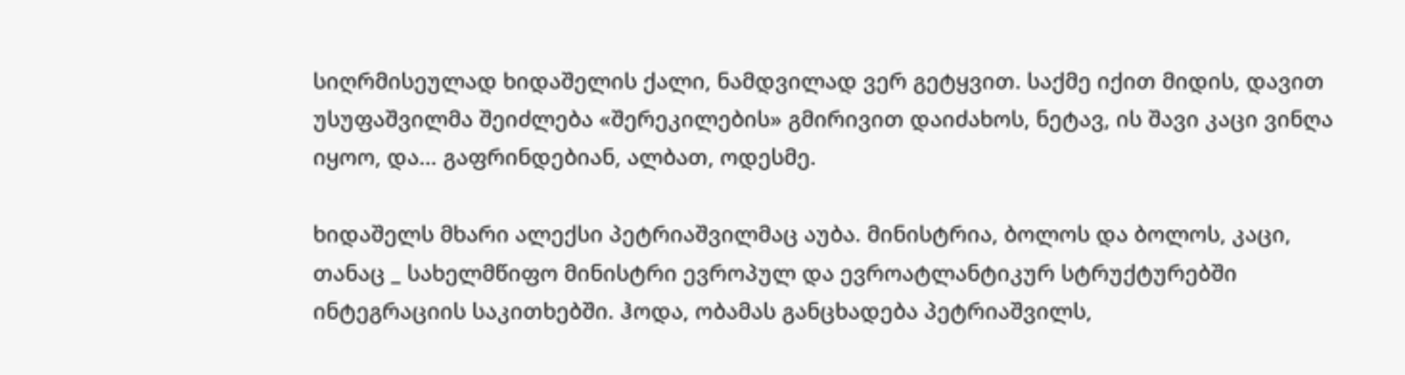სიღრმისეულად ხიდაშელის ქალი, ნამდვილად ვერ გეტყვით. საქმე იქით მიდის, დავით უსუფაშვილმა შეიძლება «შერეკილების» გმირივით დაიძახოს, ნეტავ, ის შავი კაცი ვინღა იყოო, და… გაფრინდებიან, ალბათ, ოდესმე.

ხიდაშელს მხარი ალექსი პეტრიაშვილმაც აუბა. მინისტრია, ბოლოს და ბოლოს, კაცი, თანაც _ სახელმწიფო მინისტრი ევროპულ და ევროატლანტიკურ სტრუქტურებში ინტეგრაციის საკითხებში. ჰოდა, ობამას განცხადება პეტრიაშვილს,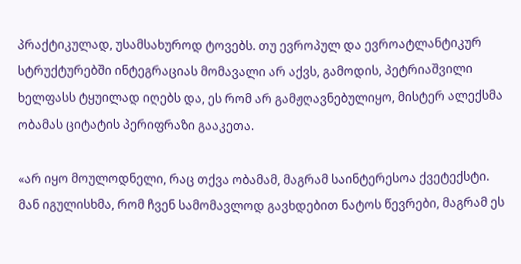პრაქტიკულად, უსამსახუროდ ტოვებს. თუ ევროპულ და ევროატლანტიკურ სტრუქტურებში ინტეგრაციას მომავალი არ აქვს, გამოდის, პეტრიაშვილი ხელფასს ტყუილად იღებს და, ეს რომ არ გამჟღავნებულიყო, მისტერ ალექსმა ობამას ციტატის პერიფრაზი გააკეთა.

«არ იყო მოულოდნელი, რაც თქვა ობამამ, მაგრამ საინტერესოა ქვეტექსტი. მან იგულისხმა, რომ ჩვენ სამომავლოდ გავხდებით ნატოს წევრები, მაგრამ ეს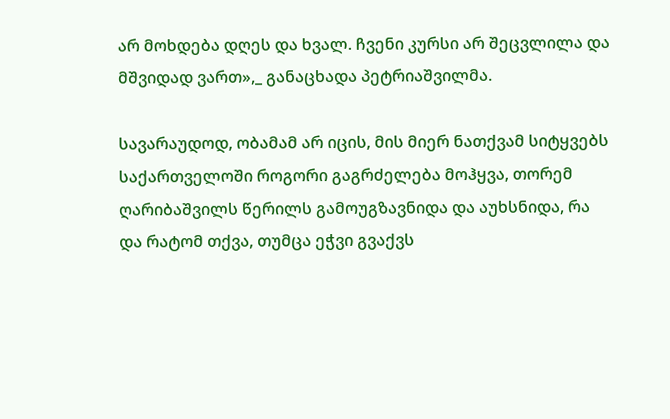არ მოხდება დღეს და ხვალ. ჩვენი კურსი არ შეცვლილა და მშვიდად ვართ»,_ განაცხადა პეტრიაშვილმა.

სავარაუდოდ, ობამამ არ იცის, მის მიერ ნათქვამ სიტყვებს საქართველოში როგორი გაგრძელება მოჰყვა, თორემ ღარიბაშვილს წერილს გამოუგზავნიდა და აუხსნიდა, რა და რატომ თქვა, თუმცა ეჭვი გვაქვს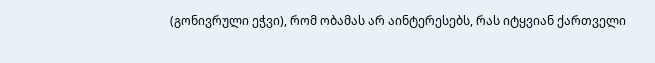(გონივრული ეჭვი), რომ ობამას არ აინტერესებს, რას იტყვიან ქართველი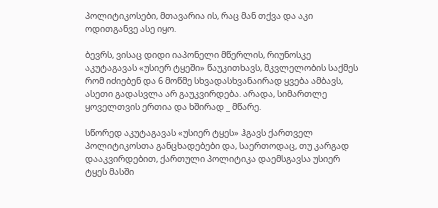პოლიტიკოსები, მთავარია ის, რაც მან თქვა და აკი ოდითგანვე ასე იყო.

ბევრს, ვისაც დიდი იაპონელი მწერლის, რიუნოსკე აკუტაგავას «უსიერ ტყეში» წაუკითხავს, მკვლელობის საქმეს რომ იძიებენ და 6 მოწმე სხვადასხვანაირად ყვება ამბავს, ასეთი გადასვლა არ გაუკვირდება. არადა, სიმართლე ყოველთვის ერთია და ხშირად _ მწარე.

სწორედ აკუტაგავას «უსიერ ტყეს» ჰგავს ქართველ პოლიტიკოსთა განცხადებები და, საერთოდაც, თუ კარგად დააკვირდებით, ქართული პოლიტიკა დაემსგავსა უსიერ ტყეს მასში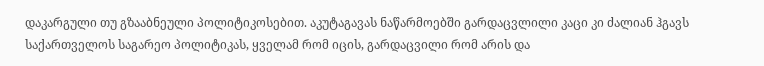დაკარგული თუ გზააბნეული პოლიტიკოსებით. აკუტაგავას ნაწარმოებში გარდაცვლილი კაცი კი ძალიან ჰგავს საქართველოს საგარეო პოლიტიკას, ყველამ რომ იცის, გარდაცვილი რომ არის და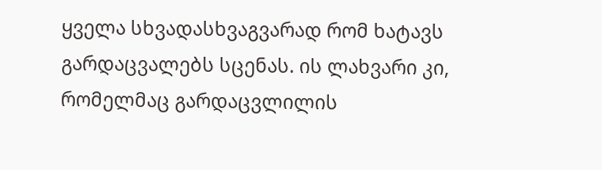ყველა სხვადასხვაგვარად რომ ხატავს გარდაცვალებს სცენას. ის ლახვარი კი, რომელმაც გარდაცვლილის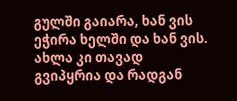გულში გაიარა, ხან ვის ეჭირა ხელში და ხან ვის. ახლა კი თავად გვიპყრია და რადგან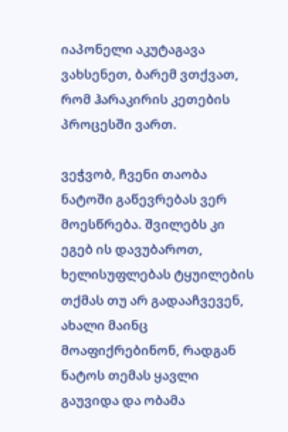იაპონელი აკუტაგავა ვახსენეთ, ბარემ ვთქვათ, რომ ჰარაკირის კეთების პროცესში ვართ.

ვეჭვობ, ჩვენი თაობა ნატოში გაწევრებას ვერ მოესწრება. შვილებს კი ეგებ ის დავუბაროთ, ხელისუფლებას ტყუილების თქმას თუ არ გადააჩვევენ, ახალი მაინც მოაფიქრებინონ, რადგან ნატოს თემას ყავლი გაუვიდა და ობამა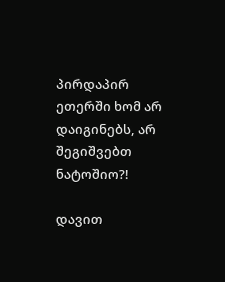პირდაპირ ეთერში ხომ არ დაიგინებს, არ შეგიშვებთ ნატოშიო?!

დავით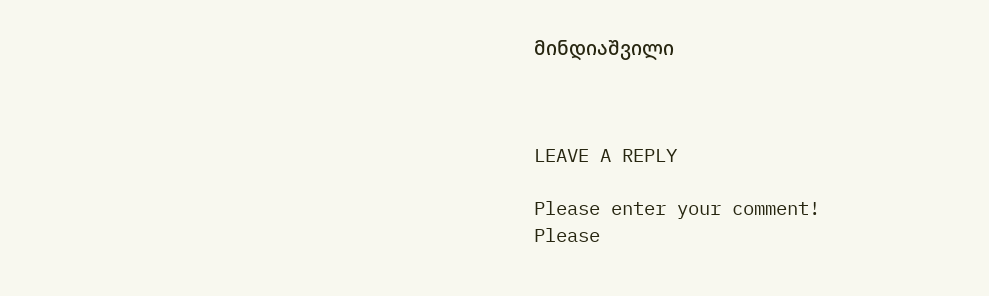მინდიაშვილი



LEAVE A REPLY

Please enter your comment!
Please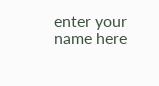enter your name here